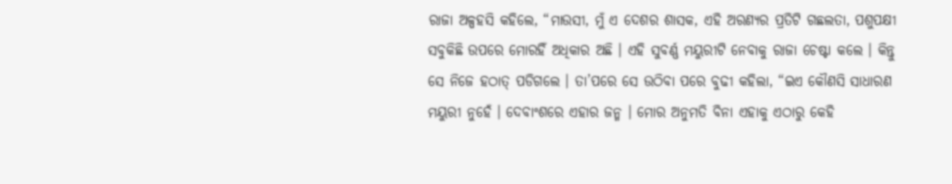ରାଜା ଅଳ୍ପହସି କହିଲେ, “ମାଉସୀ, ମୁଁ ଏ ଦେଶର ଶାସକ, ଏହି ଅରଣ୍ୟର ପ୍ରତିଟି ଗଛଲତା, ପଶୁପକ୍ଷୀ ସବୁକିଛି ଉପରେ ମୋରହିଁ ଅଧିକାର ଅଛି । ଏହି ସୁବର୍ଣ୍ଣ ମୟୁରୀଟି ନେବାକୁ ରାଜା ଚେଷ୍ଟା କଲେ । କିନ୍ତୁ ସେ ନିଜେ ହଠାତ୍ ପଡିଗଲେ । ତା’ପରେ ସେ ଉଠିବା ପରେ ବୁଢୀ କହିଲା, “ଇଏ କୌଣସି ସାଧାରଣ ମୟୁରୀ ନୁହେଁ । ଦେବାଂଶରେ ଏହାର ଜନ୍ମ । ମୋର ଅନୁମତି ବିନା ଏହାକୁ ଏଠାରୁ କେହି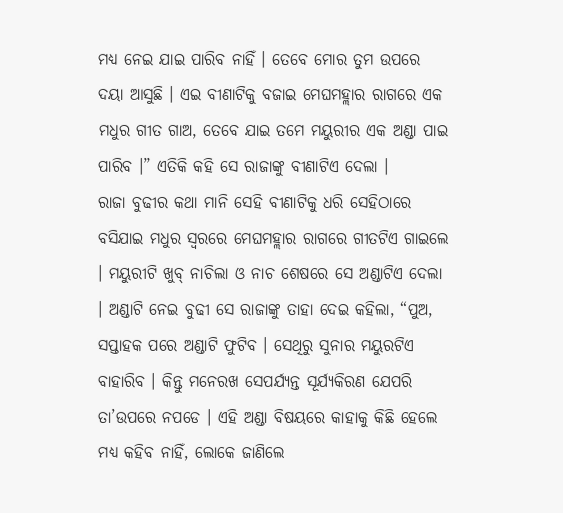ମଧ୍ୟ ନେଇ ଯାଇ ପାରିବ ନାହିଁ । ତେବେ ମୋର ତୁମ ଉପରେ ଦୟା ଆସୁଛି । ଏଇ ବୀଣାଟିକୁ ବଜାଇ ମେଘମହ୍ଲାର ରାଗରେ ଏକ ମଧୁର ଗୀତ ଗାଅ, ତେବେ ଯାଇ ତମେ ମୟୁରୀର ଏକ ଅଣ୍ଡା ପାଇ ପାରିବ ।” ଏତିକି କହି ସେ ରାଜାଙ୍କୁ ବୀଣାଟିଏ ଦେଲା ।
ରାଜା ବୁଢୀର କଥା ମାନି ସେହି ବୀଣାଟିକୁ ଧରି ସେହିଠାରେ ବସିଯାଇ ମଧୁର ସ୍ୱରରେ ମେଘମହ୍ଲାର ରାଗରେ ଗୀତଟିଏ ଗାଇଲେ । ମୟୁରୀଟି ଖୁବ୍ ନାଚିଲା ଓ ନାଚ ଶେଷରେ ସେ ଅଣ୍ଡାଟିଏ ଦେଲା । ଅଣ୍ଡାଟି ନେଇ ବୁଢୀ ସେ ରାଜାଙ୍କୁ ତାହା ଦେଇ କହିଲା, “ପୁଅ, ସପ୍ତାହକ ପରେ ଅଣ୍ଡାଟି ଫୁଟିବ । ସେଥିରୁ ସୁନାର ମୟୁରଟିଏ ବାହାରିବ । କିନ୍ତୁ ମନେରଖ ସେପର୍ଯ୍ୟନ୍ତ ସୂର୍ଯ୍ୟକିରଣ ଯେପରି ତା’ଉପରେ ନପଡେ । ଏହି ଅଣ୍ଡା ବିଷୟରେ କାହାକୁ କିଛି ହେଲେ ମଧ୍ୟ କହିବ ନାହିଁ, ଲୋକେ ଜାଣିଲେ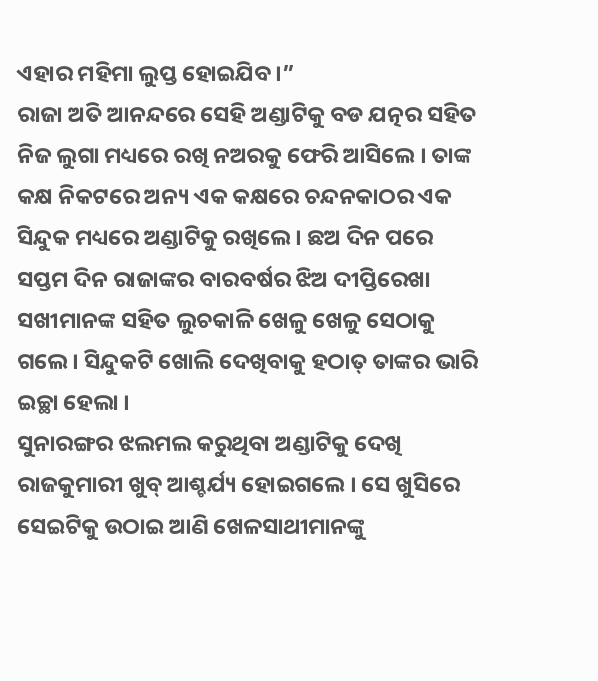ଏହାର ମହିମା ଲୁପ୍ତ ହୋଇଯିବ ।”
ରାଜା ଅତି ଆନନ୍ଦରେ ସେହି ଅଣ୍ଡାଟିକୁ ବଡ ଯତ୍ନର ସହିତ ନିଜ ଲୁଗା ମଧ୍ୟରେ ରଖି ନଅରକୁ ଫେରି ଆସିଲେ । ତାଙ୍କ କକ୍ଷ ନିକଟରେ ଅନ୍ୟ ଏକ କକ୍ଷରେ ଚନ୍ଦନକାଠର ଏକ ସିନ୍ଦୁକ ମଧ୍ୟରେ ଅଣ୍ଡାଟିକୁ ରଖିଲେ । ଛଅ ଦିନ ପରେ ସପ୍ତମ ଦିନ ରାଜାଙ୍କର ବାରବର୍ଷର ଝିଅ ଦୀପ୍ତିରେଖା ସଖୀମାନଙ୍କ ସହିତ ଲୁଚକାଳି ଖେଳୁ ଖେଳୁ ସେଠାକୁ ଗଲେ । ସିନ୍ଦୁକଟି ଖୋଲି ଦେଖିବାକୁ ହଠାତ୍ ତାଙ୍କର ଭାରି ଇଚ୍ଛା ହେଲା ।
ସୁନାରଙ୍ଗର ଝଲମଲ କରୁଥିବା ଅଣ୍ଡାଟିକୁ ଦେଖି ରାଜକୁମାରୀ ଖୁବ୍ ଆଶ୍ଚର୍ଯ୍ୟ ହୋଇଗଲେ । ସେ ଖୁସିରେ ସେଇଟିକୁ ଉଠାଇ ଆଣି ଖେଳସାଥୀମାନଙ୍କୁ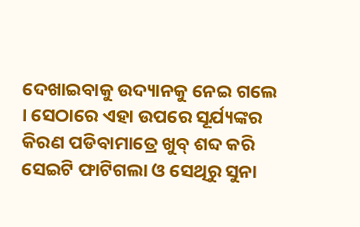ଦେଖାଇବାକୁ ଉଦ୍ୟାନକୁ ନେଇ ଗଲେ । ସେଠାରେ ଏହା ଉପରେ ସୂର୍ଯ୍ୟଙ୍କର କିରଣ ପଡିବାମାତ୍ରେ ଖୁବ୍ ଶବ୍ଦ କରି ସେଇଟି ଫାଟିଗଲା ଓ ସେଥିରୁ ସୁନା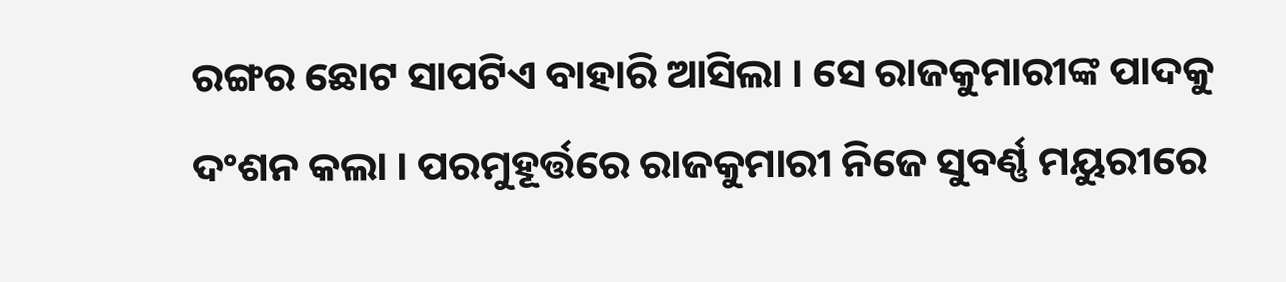ରଙ୍ଗର ଛୋଟ ସାପଟିଏ ବାହାରି ଆସିଲା । ସେ ରାଜକୁମାରୀଙ୍କ ପାଦକୁ ଦଂଶନ କଲା । ପରମୁହୂର୍ତ୍ତରେ ରାଜକୁମାରୀ ନିଜେ ସୁବର୍ଣ୍ଣ ମୟୁରୀରେ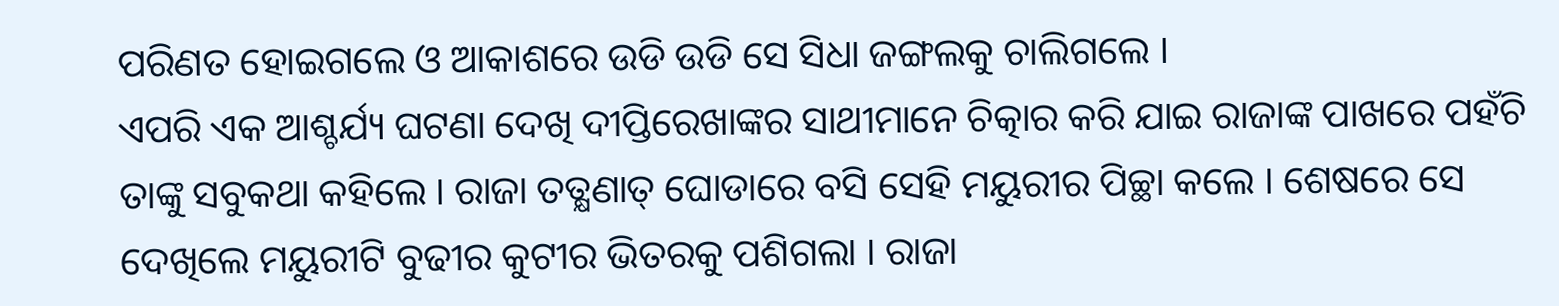ପରିଣତ ହୋଇଗଲେ ଓ ଆକାଶରେ ଉଡି ଉଡି ସେ ସିଧା ଜଙ୍ଗଲକୁ ଚାଲିଗଲେ ।
ଏପରି ଏକ ଆଶ୍ଚର୍ଯ୍ୟ ଘଟଣା ଦେଖି ଦୀପ୍ତିରେଖାଙ୍କର ସାଥୀମାନେ ଚିତ୍କାର କରି ଯାଇ ରାଜାଙ୍କ ପାଖରେ ପହଁଚି ତାଙ୍କୁ ସବୁକଥା କହିଲେ । ରାଜା ତତ୍କ୍ଷଣାତ୍ ଘୋଡାରେ ବସି ସେହି ମୟୁରୀର ପିଚ୍ଛା କଲେ । ଶେଷରେ ସେ ଦେଖିଲେ ମୟୁରୀଟି ବୁଢୀର କୁଟୀର ଭିତରକୁ ପଶିଗଲା । ରାଜା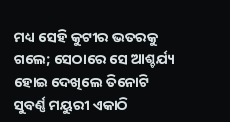ମଧ୍ୟ ସେହି କୁଟୀର ଭତରକୁ ଗଲେ; ସେଠାରେ ସେ ଆଶ୍ଚର୍ଯ୍ୟ ହୋଇ ଦେଖିଲେ ତିନୋଟି ସୁବର୍ଣ୍ଣ ମୟୁରୀ ଏକାଠି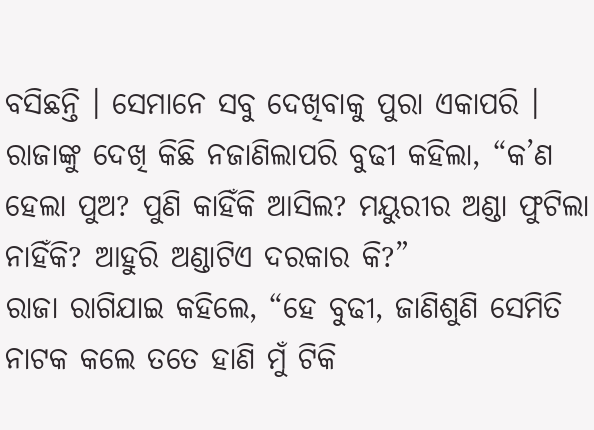ବସିଛନ୍ତି । ସେମାନେ ସବୁ ଦେଖିବାକୁ ପୁରା ଏକାପରି ।
ରାଜାଙ୍କୁ ଦେଖି କିଛି ନଜାଣିଲାପରି ବୁଢୀ କହିଲା, “କ’ଣ ହେଲା ପୁଅ? ପୁଣି କାହିଁକି ଆସିଲ? ମୟୁରୀର ଅଣ୍ଡା ଫୁଟିଲା ନାହିଁକି? ଆହୁରି ଅଣ୍ଡାଟିଏ ଦରକାର କି?”
ରାଜା ରାଗିଯାଇ କହିଲେ, “ହେ ବୁଢୀ, ଜାଣିଶୁଣି ସେମିତି ନାଟକ କଲେ ତତେ ହାଣି ମୁଁ ଟିକି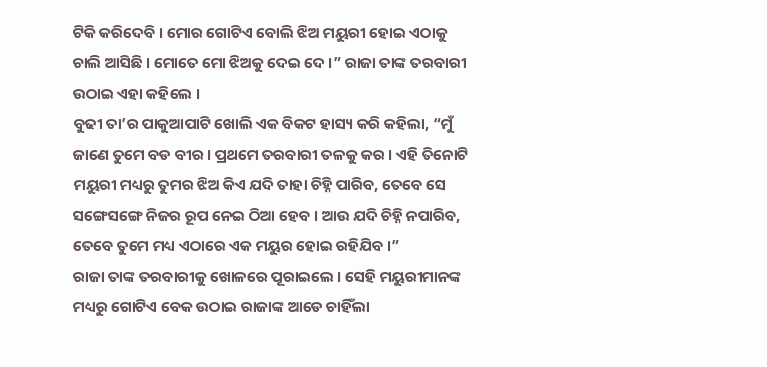ଟିକି କରିଦେବି । ମୋର ଗୋଟିଏ ବୋଲି ଝିଅ ମୟୁରୀ ହୋଇ ଏଠାକୁ ଚାଲି ଆସିଛି । ମୋତେ ମୋ ଝିଅକୁ ଦେଇ ଦେ ।” ରାଜା ତାଙ୍କ ତରବାରୀ ଉଠାଇ ଏହା କହିଲେ ।
ବୁଢୀ ତା’ର ପାକୁଆପାଟି ଖୋଲି ଏକ ବିକଟ ହାସ୍ୟ କରି କହିଲା, “ମୁଁ ଜାଣେ ତୁମେ ବଡ ବୀର । ପ୍ରଥମେ ତରବାରୀ ତଳକୁ କର । ଏହି ତିନୋଟି ମୟୁରୀ ମଧ୍ୟରୁ ତୁମର ଝିଅ କିଏ ଯଦି ତାହା ଚିହ୍ନି ପାରିବ, ତେବେ ସେ ସଙ୍ଗେସଙ୍ଗେ ନିଜର ରୂପ ନେଇ ଠିଆ ହେବ । ଆଉ ଯଦି ଚିହ୍ନି ନପାରିବ, ତେବେ ତୁମେ ମଧ୍ୟ ଏଠାରେ ଏକ ମୟୁର ହୋଇ ରହିଯିବ ।”
ରାଜା ତାଙ୍କ ତରବାରୀକୁ ଖୋଳରେ ପୂରାଇଲେ । ସେହି ମୟୁରୀମାନଙ୍କ ମଧ୍ୟରୁ ଗୋଟିଏ ବେକ ଉଠାଇ ରାଜାଙ୍କ ଆଡେ ଚାହିଁଲା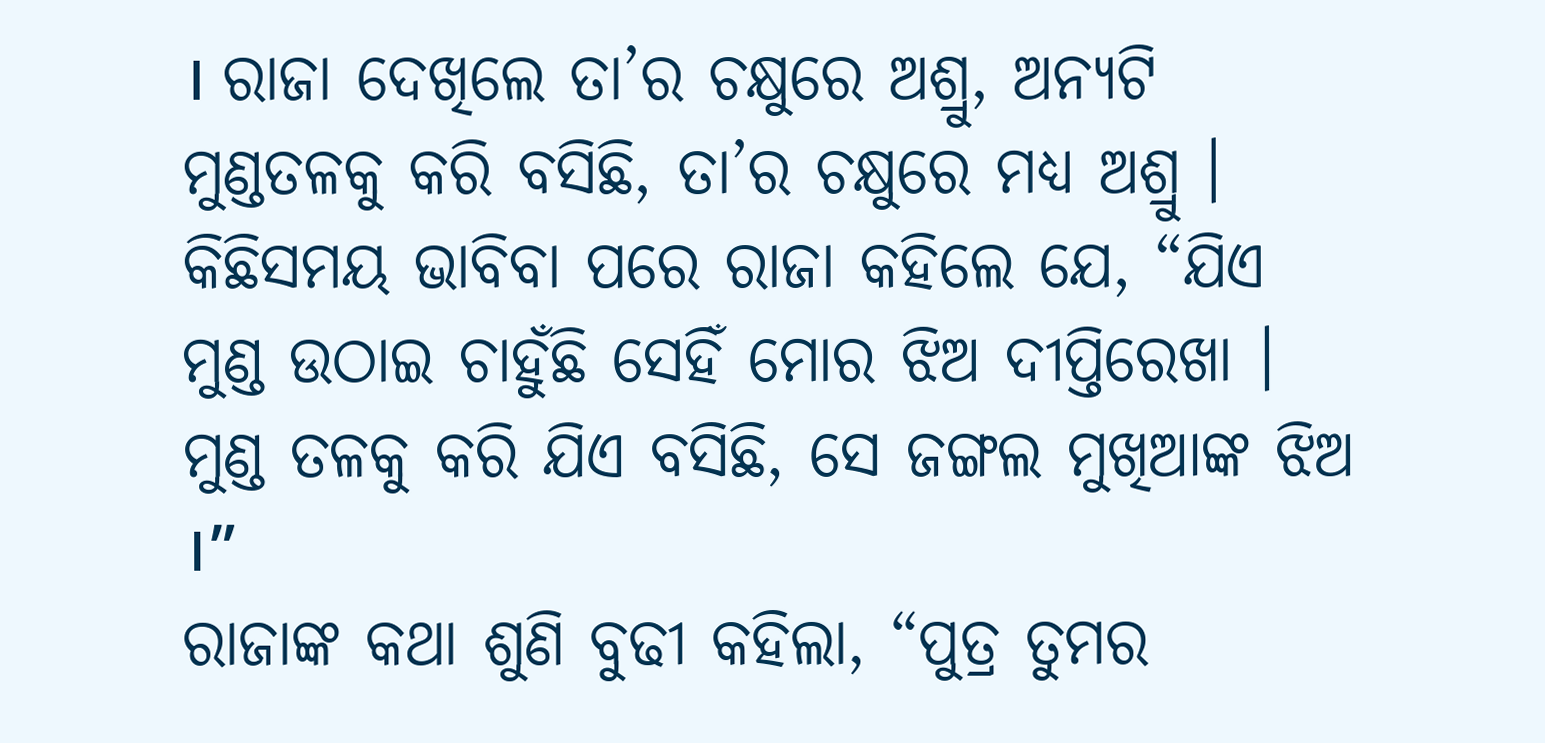। ରାଜା ଦେଖିଲେ ତା’ର ଚକ୍ଷୁରେ ଅଶ୍ରୁ, ଅନ୍ୟଟି ମୁଣ୍ଡତଳକୁ କରି ବସିଛି, ତା’ର ଚକ୍ଷୁରେ ମଧ୍ୟ ଅଶ୍ରୁ ।
କିଛିସମୟ ଭାବିବା ପରେ ରାଜା କହିଲେ ଯେ, “ଯିଏ ମୁଣ୍ଡ ଉଠାଇ ଚାହୁଁଛି ସେହିଁ ମୋର ଝିଅ ଦୀପ୍ତିରେଖା । ମୁଣ୍ଡ ତଳକୁ କରି ଯିଏ ବସିଛି, ସେ ଜଙ୍ଗଲ ମୁଖିଆଙ୍କ ଝିଅ ।”
ରାଜାଙ୍କ କଥା ଶୁଣି ବୁଢୀ କହିଲା, “ପୁତ୍ର ତୁମର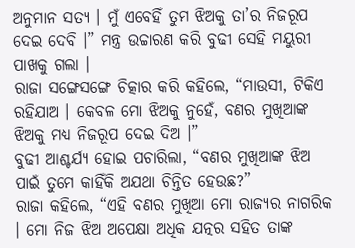ଅନୁମାନ ସତ୍ୟ । ମୁଁ ଏବେହିଁ ତୁମ ଝିଅକୁ ତା’ର ନିଜରୂପ ଦେଇ ଦେବି ।” ମନ୍ତ୍ର ଉଚ୍ଚାରଣ କରି ବୁଢୀ ସେହି ମୟୁରୀ ପାଖକୁ ଗଲା ।
ରାଜା ସଙ୍ଗେସଙ୍ଗେ ଚିତ୍କାର କରି କହିଲେ, “ମାଉସୀ, ଟିକିଏ ରହିଯାଅ । କେବଳ ମୋ ଝିଅକୁ ନୁହେଁ, ବଣର ମୁଖିଆଙ୍କ ଝିଅକୁ ମଧ୍ୟ ନିଜରୂପ ଦେଇ ଦିଅ ।”
ବୁଢୀ ଆଶ୍ଚର୍ଯ୍ୟ ହୋଇ ପଚାରିଲା, “ବଣର ମୁଖିଆଙ୍କ ଝିଅ ପାଇଁ ତୁମେ କାହିଁକି ଅଯଥା ଚିନ୍ତିତ ହେଉଛ?”
ରାଜା କହିଲେ, “ଏହି ବଣର ମୁଖିଆ ମୋ ରାଜ୍ୟର ନାଗରିକ । ମୋ ନିଜ ଝିଅ ଅପେକ୍ଷା ଅଧିକ ଯତ୍ନର ସହିତ ତାଙ୍କ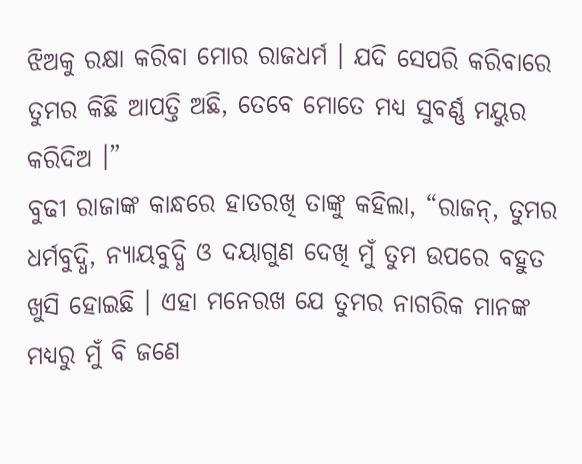ଝିଅକୁ ରକ୍ଷା କରିବା ମୋର ରାଜଧର୍ମ । ଯଦି ସେପରି କରିବାରେ ତୁମର କିଛି ଆପତ୍ତି ଅଛି, ତେବେ ମୋତେ ମଧ୍ୟ ସୁବର୍ଣ୍ଣ ମୟୁର କରିଦିଅ ।”
ବୁଢୀ ରାଜାଙ୍କ କାନ୍ଧରେ ହାତରଖି ତାଙ୍କୁ କହିଲା, “ରାଜନ୍, ତୁମର ଧର୍ମବୁଦ୍ଧି, ନ୍ୟାୟବୁଦ୍ଧି ଓ ଦୟାଗୁଣ ଦେଖି ମୁଁ ତୁମ ଉପରେ ବହୁତ ଖୁସି ହୋଇଛି । ଏହା ମନେରଖ ଯେ ତୁମର ନାଗରିକ ମାନଙ୍କ ମଧ୍ୟରୁ ମୁଁ ବି ଜଣେ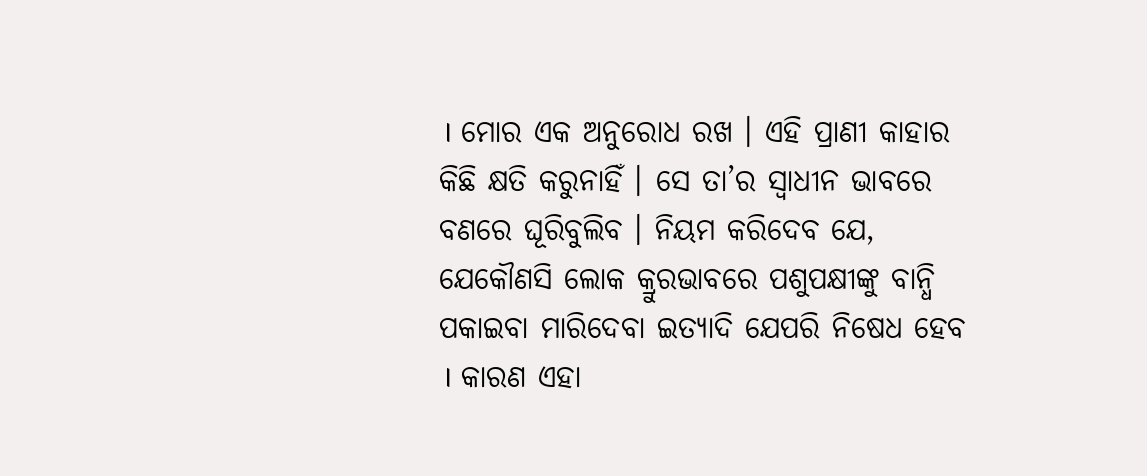। ମୋର ଏକ ଅନୁରୋଧ ରଖ । ଏହି ପ୍ରାଣୀ କାହାର କିଛି କ୍ଷତି କରୁନାହିଁ । ସେ ତା’ର ସ୍ୱାଧୀନ ଭାବରେ ବଣରେ ଘୂରିବୁଲିବ । ନିୟମ କରିଦେବ ଯେ, ଯେକୌଣସି ଲୋକ କ୍ରୁରଭାବରେ ପଶୁପକ୍ଷୀଙ୍କୁ ବାନ୍ଧି ପକାଇବା ମାରିଦେବା ଇତ୍ୟାଦି ଯେପରି ନିଷେଧ ହେବ । କାରଣ ଏହା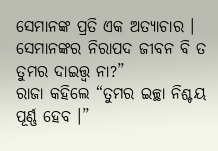ସେମାନଙ୍କ ପ୍ରତି ଏକ ଅତ୍ୟାଚାର । ସେମାନଙ୍କର ନିରାପଦ ଜୀବନ ବି ତ ତୁମର ଦାଇତ୍ତ୍ଵ ନା?”
ରାଜା କହିଲେ “ତୁମର ଇଚ୍ଛା ନିଶ୍ଚୟ ପୂର୍ଣ୍ଣ ହେବ ।”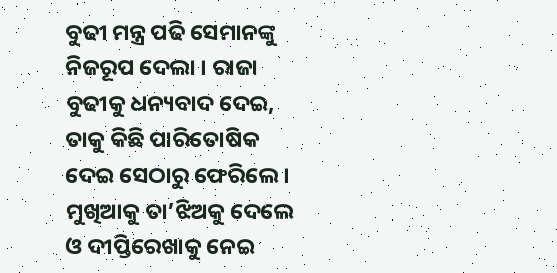ବୁଢୀ ମନ୍ତ୍ର ପଢି ସେମାନଙ୍କୁ ନିଜରୂପ ଦେଲା । ରାଜା ବୁଢୀକୁ ଧନ୍ୟବାଦ ଦେଇ, ତାକୁ କିଛି ପାରିତୋଷିକ ଦେଇ ସେଠାରୁ ଫେରିଲେ । ମୁଖିଆକୁ ତା’ଝିଅକୁ ଦେଲେ ଓ ଦୀପ୍ତିରେଖାକୁ ନେଇ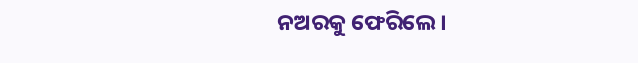ନଅରକୁ ଫେରିଲେ ।